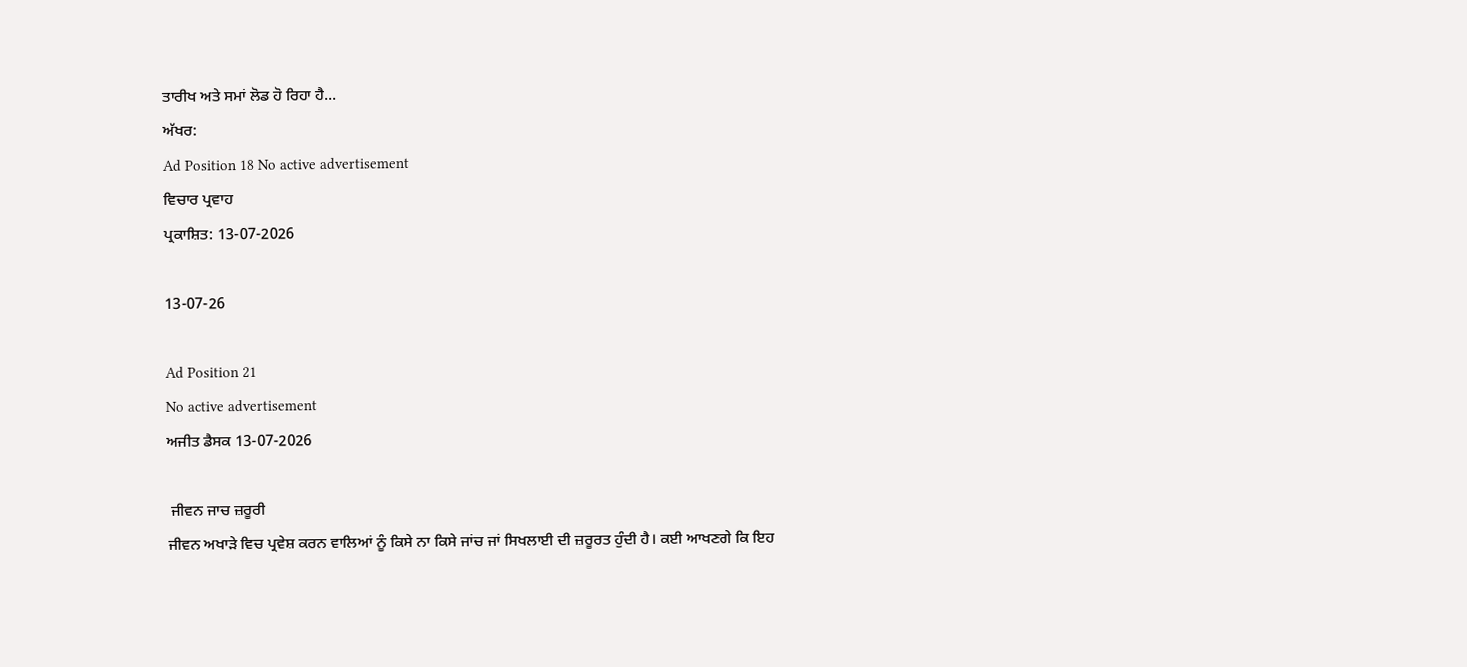ਤਾਰੀਖ ਅਤੇ ਸਮਾਂ ਲੋਡ ਹੋ ਰਿਹਾ ਹੈ...
ਅੱਖਰ:
Ad Position 18 No active advertisement
ਵਿਚਾਰ ਪ੍ਰਵਾਹ
ਪ੍ਰਕਾਸ਼ਿਤ: 13-07-2026

13-07-26

Ad Position 21
No active advertisement
ਅਜੀਤ ਡੈਸਕ 13-07-2026

 ਜੀਵਨ ਜਾਚ ਜ਼ਰੂਰੀ
ਜੀਵਨ ਅਖਾੜੇ ਵਿਚ ਪ੍ਰਵੇਸ਼ ਕਰਨ ਵਾਲਿਆਂ ਨੂੰ ਕਿਸੇ ਨਾ ਕਿਸੇ ਜਾਂਚ ਜਾਂ ਸਿਖਲਾਈ ਦੀ ਜ਼ਰੂਰਤ ਹੁੰਦੀ ਹੈ। ਕਈ ਆਖਣਗੇ ਕਿ ਇਹ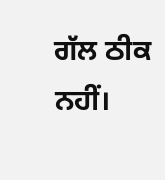ਗੱਲ ਠੀਕ ਨਹੀਂ।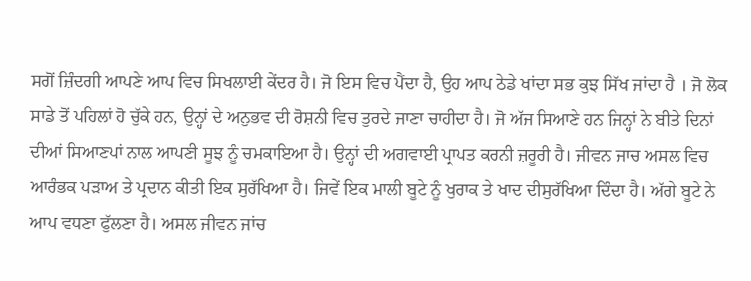ਸਗੋਂ ਜ਼ਿੰਦਗੀ ਆਪਣੇ ਆਪ ਵਿਚ ਸਿਖਲਾਈ ਕੇਂਦਰ ਹੈ। ਜੋ ਇਸ ਵਿਚ ਪੈਂਦਾ ਹੈ, ਉਹ ਆਪ ਠੇਡੇ ਖਾਂਦਾ ਸਭ ਕੁਝ ਸਿੱਖ ਜਾਂਦਾ ਹੈ । ਜੋ ਲੋਕ ਸਾਡੇ ਤੋਂ ਪਹਿਲਾਂ ਹੋ ਚੁੱਕੇ ਹਨ, ਉਨ੍ਹਾਂ ਦੇ ਅਨੁਭਵ ਦੀ ਰੋਸ਼ਨੀ ਵਿਚ ਤੁਰਦੇ ਜਾਣਾ ਚਾਹੀਦਾ ਹੈ। ਜੋ ਅੱਜ ਸਿਆਣੇ ਹਨ ਜਿਨ੍ਹਾਂ ਨੇ ਬੀਤੇ ਦਿਨਾਂ ਦੀਆਂ ਸਿਆਣਪਾਂ ਨਾਲ ਆਪਣੀ ਸੂਝ ਨੂੰ ਚਮਕਾਇਆ ਹੈ। ਉਨ੍ਹਾਂ ਦੀ ਅਗਵਾਈ ਪ੍ਰਾਪਤ ਕਰਨੀ ਜ਼ਰੂਰੀ ਹੈ। ਜੀਵਨ ਜਾਚ ਅਸਲ ਵਿਚ ਆਰੰਭਕ ਪੜਾਅ ਤੇ ਪ੍ਰਦਾਨ ਕੀਤੀ ਇਕ ਸੁਰੱਖਿਆ ਹੈ। ਜਿਵੇਂ ਇਕ ਮਾਲੀ ਬੂਟੇ ਨੂੰ ਖੁਰਾਕ ਤੇ ਖਾਦ ਦੀਸੁਰੱਖਿਆ ਦਿੰਦਾ ਹੈ। ਅੱਗੇ ਬੂਟੇ ਨੇ ਆਪ ਵਧਣਾ ਫੁੱਲਣਾ ਹੈ। ਅਸਲ ਜੀਵਨ ਜਾਂਚ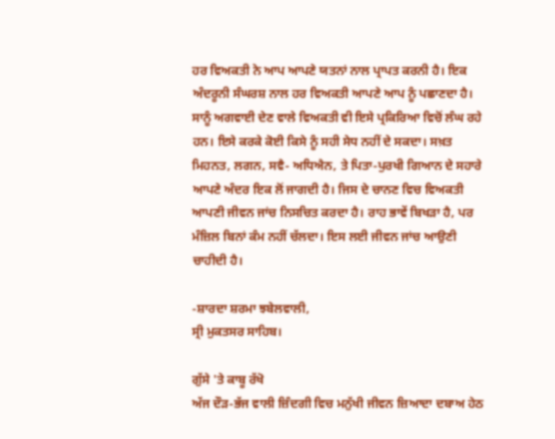ਹਰ ਵਿਅਕਤੀ ਨੇ ਆਪ ਆਪਣੇ ਯਤਨਾਂ ਨਾਲ ਪ੍ਰਾਪਤ ਕਰਨੀ ਹੈ। ਇਕ ਅੰਦਰੂਨੀ ਸੰਘਰਸ਼ ਨਾਲ ਹਰ ਵਿਅਕਤੀ ਆਪਣੇ ਆਪ ਨੂੰ ਪਛਾਣਦਾ ਹੈ। ਸਾਨੂੰ ਅਗਵਾਈ ਦੇਣ ਵਾਲੇ ਵਿਅਕਤੀ ਵੀ ਇਸੇ ਪ੍ਰਕਿਰਿਆ ਵਿਚੋਂ ਲੰਘ ਰਹੇ ਹਨ। ਇਸੇ ਕਰਕੇ ਕੋਈ ਕਿਸੇ ਨੂੰ ਸਹੀ ਸੇਧ ਨਹੀਂ ਦੇ ਸਕਦਾ। ਸਖ਼ਤ ਮਿਹਨਤ, ਲਗਨ, ਸਵੈ- ਅਧਿਐਨ, ਤੇ ਪਿਤਾ-ਪੁਰਖੀ ਗਿਆਨ ਦੇ ਸਹਾਰੇ ਆਪਣੇ ਅੰਦਰ ਇਕ ਲੋਂ ਜਾਗਦੀ ਹੈ। ਜਿਸ ਦੇ ਚਾਨਣ ਵਿਚ ਵਿਅਕਤੀ ਆਪਣੀ ਜੀਵਨ ਜਾਂਚ ਨਿਸਚਿਤ ਕਰਦਾ ਹੈ। ਰਾਹ ਭਾਵੇਂ ਬਿਖੜਾ ਹੈ, ਪਰ ਮੰਜ਼ਿਲ ਬਿਨਾਂ ਕੰਮ ਨਹੀਂ ਚੱਲਦਾ। ਇਸ ਲਈ ਜੀਵਨ ਜਾਂਚ ਆਉਣੀ ਚਾਹੀਦੀ ਹੈ।

-ਸ਼ਾਰਦਾ ਸ਼ਰਮਾ ਝਬੇਲਵਾਲੀ,
ਸ੍ਰੀ ਮੁਕਤਸਰ ਸਾਹਿਬ।

ਗੁੱਸੇ 'ਤੇ ਕਾਬੂ ਰੱਖੋ
ਅੱਜ ਦੌੜ-ਭੱਜ ਵਾਲੀ ਜ਼ਿੰਦਗੀ ਵਿਚ ਮਨੁੱਖੀ ਜੀਵਨ ਜ਼ਿਆਦਾ ਦਬਾਅ ਹੇਠ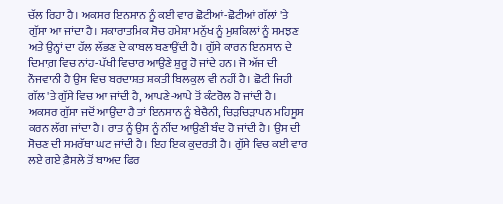ਚੱਲ ਰਿਹਾ ਹੈ। ਅਕਸਰ ਇਨਸਾਨ ਨੂੰ ਕਈ ਵਾਰ ਛੋਟੀਆਂ-ਛੋਟੀਆਂ ਗੱਲਾਂ 'ਤੇ ਗੁੱਸਾ ਆ ਜਾਂਦਾ ਹੈ। ਸਕਾਰਾਤਮਿਕ ਸੋਚ ਹਮੇਸ਼ਾ ਮਨੁੱਖ ਨੂੰ ਮੁਸ਼ਕਿਲਾਂ ਨੂੰ ਸਮਝਣ ਅਤੇ ਉਨ੍ਹਾਂ ਦਾ ਹੱਲ ਲੱਭਣ ਦੇ ਕਾਬਲ ਬਣਾਉਂਦੀ ਹੈ। ਗੁੱਸੇ ਕਾਰਨ ਇਨਸਾਨ ਦੇ ਦਿਮਾਗ਼ ਵਿਚ ਨਾਂਹ-ਪੱਖੀ ਵਿਚਾਰ ਆਉਣੇ ਸ਼ੁਰੂ ਹੋ ਜਾਂਦੇ ਹਨ। ਜੋ ਅੱਜ ਦੀ ਨੌਜਵਾਨੀ ਹੈ ਉਸ ਵਿਚ ਬਰਦਾਸ਼ਤ ਸ਼ਕਤੀ ਬਿਲਕੁਲ ਵੀ ਨਹੀਂ ਹੈ। ਛੋਟੀ ਜਿਹੀ ਗੱਲ 'ਤੇ ਗੁੱਸੇ ਵਿਚ ਆ ਜਾਂਦੀ ਹੈ, ਆਪਣੇ-ਆਪੇ ਤੋਂ ਕੰਟਰੋਲ ਹੋ ਜਾਂਦੀ ਹੈ। ਅਕਸਰ ਗੁੱਸਾ ਜਦੋਂ ਆਉਂਦਾ ਹੈ ਤਾਂ ਇਨਸਾਨ ਨੂੰ ਬੇਚੈਨੀ, ਚਿੜਚਿੜਾਪਨ ਮਹਿਸੂਸ ਕਰਨ ਲੱਗ ਜਾਂਦਾ ਹੈ। ਰਾਤ ਨੂੰ ਉਸ ਨੂੰ ਨੀਂਦ ਆਉਣੀ ਬੰਦ ਹੋ ਜਾਂਦੀ ਹੈ। ਉਸ ਦੀ ਸੋਚਣ ਦੀ ਸਮਰੱਥਾ ਘਟ ਜਾਂਦੀ ਹੈ। ਇਹ ਇਕ ਕੁਦਰਤੀ ਹੈ। ਗੁੱਸੇ ਵਿਚ ਕਈ ਵਾਰ ਲਏ ਗਏ ਫ਼ੈਸਲੇ ਤੋਂ ਬਾਅਦ ਫਿਰ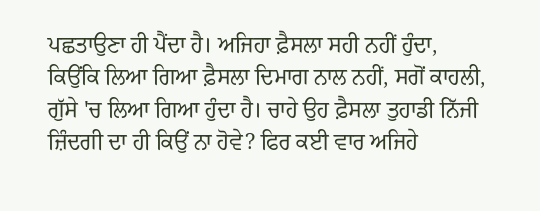ਪਛਤਾਉਣਾ ਹੀ ਪੈਂਦਾ ਹੈ। ਅਜਿਹਾ ਫ਼ੈਸਲਾ ਸਹੀ ਨਹੀਂ ਹੁੰਦਾ, ਕਿਉਂਕਿ ਲਿਆ ਗਿਆ ਫ਼ੈਸਲਾ ਦਿਮਾਗ ਨਾਲ ਨਹੀਂ, ਸਗੋਂ ਕਾਹਲੀ, ਗੁੱਸੇ 'ਚ ਲਿਆ ਗਿਆ ਹੁੰਦਾ ਹੈ। ਚਾਹੇ ਉਹ ਫ਼ੈਸਲਾ ਤੁਹਾਡੀ ਨਿੱਜੀ ਜ਼ਿੰਦਗੀ ਦਾ ਹੀ ਕਿਉਂ ਨਾ ਹੋਵੇ? ਫਿਰ ਕਈ ਵਾਰ ਅਜਿਹੇ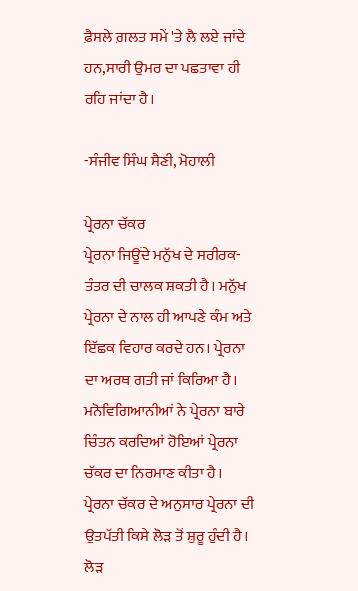ਫ਼ੈਸਲੇ ਗ਼ਲਤ ਸਮੇਂ 'ਤੇ ਲੈ ਲਏ ਜਾਂਦੇ ਹਨ,ਸਾਰੀ ਉਮਰ ਦਾ ਪਛਤਾਵਾ ਹੀ ਰਹਿ ਜਾਂਦਾ ਹੈ।

-ਸੰਜੀਵ ਸਿੰਘ ਸੈਣੀ, ਮੋਹਾਲੀ

ਪ੍ਰੇਰਨਾ ਚੱਕਰ
ਪ੍ਰੇਰਨਾ ਜਿਊਂਦੇ ਮਨੁੱਖ ਦੇ ਸਰੀਰਕ-ਤੰਤਰ ਦੀ ਚਾਲਕ ਸ਼ਕਤੀ ਹੈ। ਮਨੁੱਖ ਪ੍ਰੇਰਨਾ ਦੇ ਨਾਲ ਹੀ ਆਪਣੇ ਕੰਮ ਅਤੇ ਇੱਛਕ ਵਿਹਾਰ ਕਰਦੇ ਹਨ। ਪ੍ਰੇਰਨਾ ਦਾ ਅਰਥ ਗਤੀ ਜਾਂ ਕਿਰਿਆ ਹੈ। ਮਨੋਵਿਗਿਆਨੀਆਂ ਨੇ ਪ੍ਰੇਰਨਾ ਬਾਰੇ ਚਿੰਤਨ ਕਰਦਿਆਂ ਹੋਇਆਂ ਪ੍ਰੇਰਨਾ ਚੱਕਰ ਦਾ ਨਿਰਮਾਣ ਕੀਤਾ ਹੈ। ਪ੍ਰੇਰਨਾ ਚੱਕਰ ਦੇ ਅਨੁਸਾਰ ਪ੍ਰੇਰਨਾ ਦੀ ਉਤਪੱਤੀ ਕਿਸੇ ਲੋੜ ਤੋਂ ਸ਼ੁਰੂ ਹੁੰਦੀ ਹੈ। ਲੋੜ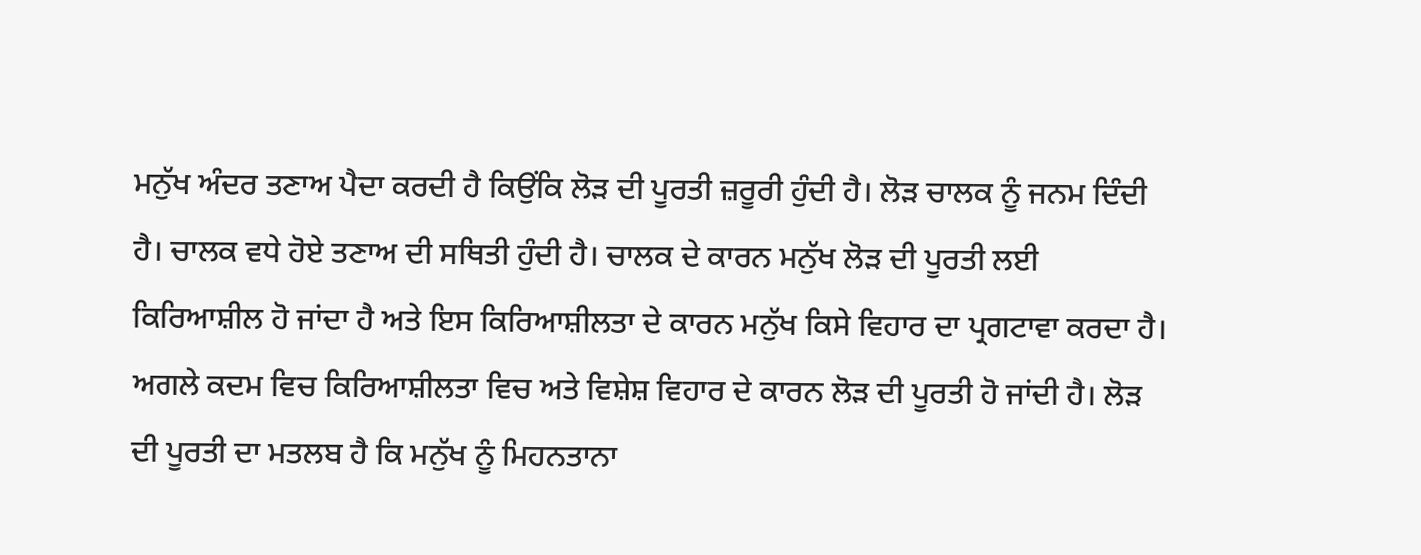ਮਨੁੱਖ ਅੰਦਰ ਤਣਾਅ ਪੈਦਾ ਕਰਦੀ ਹੈ ਕਿਉਂਕਿ ਲੋੜ ਦੀ ਪੂਰਤੀ ਜ਼ਰੂਰੀ ਹੁੰਦੀ ਹੈ। ਲੋੜ ਚਾਲਕ ਨੂੰ ਜਨਮ ਦਿੰਦੀ ਹੈ। ਚਾਲਕ ਵਧੇ ਹੋਏ ਤਣਾਅ ਦੀ ਸਥਿਤੀ ਹੁੰਦੀ ਹੈ। ਚਾਲਕ ਦੇ ਕਾਰਨ ਮਨੁੱਖ ਲੋੜ ਦੀ ਪੂਰਤੀ ਲਈ ਕਿਰਿਆਸ਼ੀਲ ਹੋ ਜਾਂਦਾ ਹੈ ਅਤੇ ਇਸ ਕਿਰਿਆਸ਼ੀਲਤਾ ਦੇ ਕਾਰਨ ਮਨੁੱਖ ਕਿਸੇ ਵਿਹਾਰ ਦਾ ਪ੍ਰਗਟਾਵਾ ਕਰਦਾ ਹੈ। ਅਗਲੇ ਕਦਮ ਵਿਚ ਕਿਰਿਆਸ਼ੀਲਤਾ ਵਿਚ ਅਤੇ ਵਿਸ਼ੇਸ਼ ਵਿਹਾਰ ਦੇ ਕਾਰਨ ਲੋੜ ਦੀ ਪੂਰਤੀ ਹੋ ਜਾਂਦੀ ਹੈ। ਲੋੜ ਦੀ ਪੂਰਤੀ ਦਾ ਮਤਲਬ ਹੈ ਕਿ ਮਨੁੱਖ ਨੂੰ ਮਿਹਨਤਾਨਾ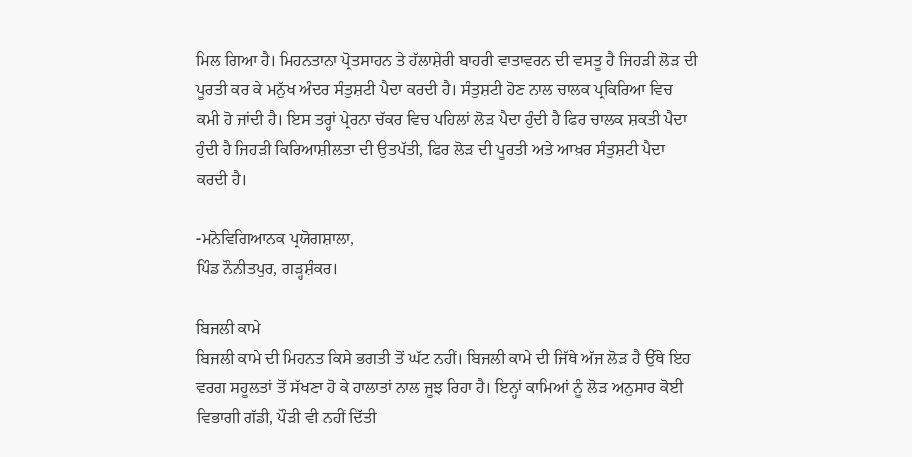ਮਿਲ ਗਿਆ ਹੈ। ਮਿਹਨਤਾਨਾ ਪ੍ਰੋਤਸਾਹਨ ਤੇ ਹੱਲਾਸ਼ੇਰੀ ਬਾਹਰੀ ਵਾਤਾਵਰਨ ਦੀ ਵਸਤੂ ਹੈ ਜਿਹੜੀ ਲੋੜ ਦੀ ਪੂਰਤੀ ਕਰ ਕੇ ਮਨੁੱਖ ਅੰਦਰ ਸੰਤੁਸ਼ਟੀ ਪੈਦਾ ਕਰਦੀ ਹੈ। ਸੰਤੁਸ਼ਟੀ ਹੋਣ ਨਾਲ ਚਾਲਕ ਪ੍ਰਕਿਰਿਆ ਵਿਚ ਕਮੀ ਹੋ ਜਾਂਦੀ ਹੈ। ਇਸ ਤਰ੍ਹਾਂ ਪ੍ਰੇਰਨਾ ਚੱਕਰ ਵਿਚ ਪਹਿਲਾਂ ਲੋੜ ਪੈਦਾ ਹੁੰਦੀ ਹੈ ਫਿਰ ਚਾਲਕ ਸ਼ਕਤੀ ਪੈਦਾ ਹੁੰਦੀ ਹੈ ਜਿਹੜੀ ਕਿਰਿਆਸ਼ੀਲਤਾ ਦੀ ਉਤਪੱਤੀ, ਫਿਰ ਲੋੜ ਦੀ ਪੂਰਤੀ ਅਤੇ ਆਖ਼ਰ ਸੰਤੁਸ਼ਟੀ ਪੈਦਾ ਕਰਦੀ ਹੈ।

-ਮਨੋਵਿਗਿਆਨਕ ਪ੍ਰਯੋਗਸ਼ਾਲਾ,
ਪਿੰਡ ਨੌਨੀਤਪੁਰ, ਗੜ੍ਹਸ਼ੰਕਰ।

ਬਿਜਲੀ ਕਾਮੇ
ਬਿਜਲੀ ਕਾਮੇ ਦੀ ਮਿਹਨਤ ਕਿਸੇ ਭਗਤੀ ਤੋਂ ਘੱਟ ਨਹੀਂ। ਬਿਜਲੀ ਕਾਮੇ ਦੀ ਜਿੱਥੇ ਅੱਜ ਲੋੜ ਹੈ ਉੱਥੇ ਇਹ ਵਰਗ ਸਹੂਲਤਾਂ ਤੋਂ ਸੱਖਣਾ ਹੋ ਕੇ ਹਾਲਾਤਾਂ ਨਾਲ ਜੂਝ ਰਿਹਾ ਹੈ। ਇਨ੍ਹਾਂ ਕਾਮਿਆਂ ਨੂੰ ਲੋੜ ਅਨੁਸਾਰ ਕੋਈ ਵਿਭਾਗੀ ਗੱਡੀ, ਪੌੜੀ ਵੀ ਨਹੀਂ ਦਿੱਤੀ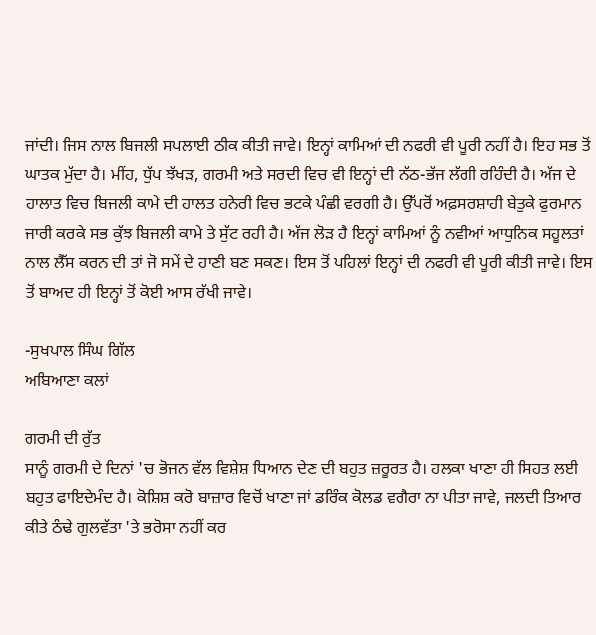ਜਾਂਦੀ। ਜਿਸ ਨਾਲ ਬਿਜਲੀ ਸਪਲਾਈ ਠੀਕ ਕੀਤੀ ਜਾਵੇ। ਇਨ੍ਹਾਂ ਕਾਮਿਆਂ ਦੀ ਨਫਰੀ ਵੀ ਪੂਰੀ ਨਹੀਂ ਹੈ। ਇਹ ਸਭ ਤੋਂ ਘਾਤਕ ਮੁੱਦਾ ਹੈ। ਮੀਂਹ, ਧੁੱਪ ਝੱਖੜ, ਗਰਮੀ ਅਤੇ ਸਰਦੀ ਵਿਚ ਵੀ ਇਨ੍ਹਾਂ ਦੀ ਨੱਠ-ਭੱਜ ਲੱਗੀ ਰਹਿੰਦੀ ਹੈ। ਅੱਜ ਦੇ ਹਾਲਾਤ ਵਿਚ ਬਿਜਲੀ ਕਾਮੇ ਦੀ ਹਾਲਤ ਹਨੇਰੀ ਵਿਚ ਭਟਕੇ ਪੰਛੀ ਵਰਗੀ ਹੈ। ਉੱਪਰੋਂ ਅਫ਼ਸਰਸ਼ਾਹੀ ਬੇਤੁਕੇ ਫੁਰਮਾਨ ਜਾਰੀ ਕਰਕੇ ਸਭ ਕੁੱਝ ਬਿਜਲੀ ਕਾਮੇ ਤੇ ਸੁੱਟ ਰਹੀ ਹੈ। ਅੱਜ ਲੋੜ ਹੈ ਇਨ੍ਹਾਂ ਕਾਮਿਆਂ ਨੂੰ ਨਵੀਆਂ ਆਧੁਨਿਕ ਸਹੂਲਤਾਂ ਨਾਲ ਲੈੱਸ ਕਰਨ ਦੀ ਤਾਂ ਜੋ ਸਮੇਂ ਦੇ ਹਾਣੀ ਬਣ ਸਕਣ। ਇਸ ਤੋਂ ਪਹਿਲਾਂ ਇਨ੍ਹਾਂ ਦੀ ਨਫਰੀ ਵੀ ਪੂਰੀ ਕੀਤੀ ਜਾਵੇ। ਇਸ ਤੋਂ ਬਾਅਦ ਹੀ ਇਨ੍ਹਾਂ ਤੋਂ ਕੋਈ ਆਸ ਰੱਖੀ ਜਾਵੇ।

-ਸੁਖਪਾਲ ਸਿੰਘ ਗਿੱਲ
ਅਬਿਆਣਾ ਕਲਾਂ

ਗਰਮੀ ਦੀ ਰੁੱਤ
ਸਾਨੂੰ ਗਰਮੀ ਦੇ ਦਿਨਾਂ 'ਚ ਭੋਜਨ ਵੱਲ ਵਿਸ਼ੇਸ਼ ਧਿਆਨ ਦੇਣ ਦੀ ਬਹੁਤ ਜ਼ਰੂਰਤ ਹੈ। ਹਲਕਾ ਖਾਣਾ ਹੀ ਸਿਹਤ ਲਈ ਬਹੁਤ ਫਾਇਦੇਮੰਦ ਹੈ। ਕੋਸ਼ਿਸ਼ ਕਰੋ ਬਾਜ਼ਾਰ ਵਿਚੋਂ ਖਾਣਾ ਜਾਂ ਡਰਿੰਕ ਕੋਲਡ ਵਗੈਰਾ ਨਾ ਪੀਤਾ ਜਾਵੇ, ਜਲਦੀ ਤਿਆਰ ਕੀਤੇ ਠੰਢੇ ਗੁਲਵੱਤਾ 'ਤੇ ਭਰੋਸਾ ਨਹੀਂ ਕਰ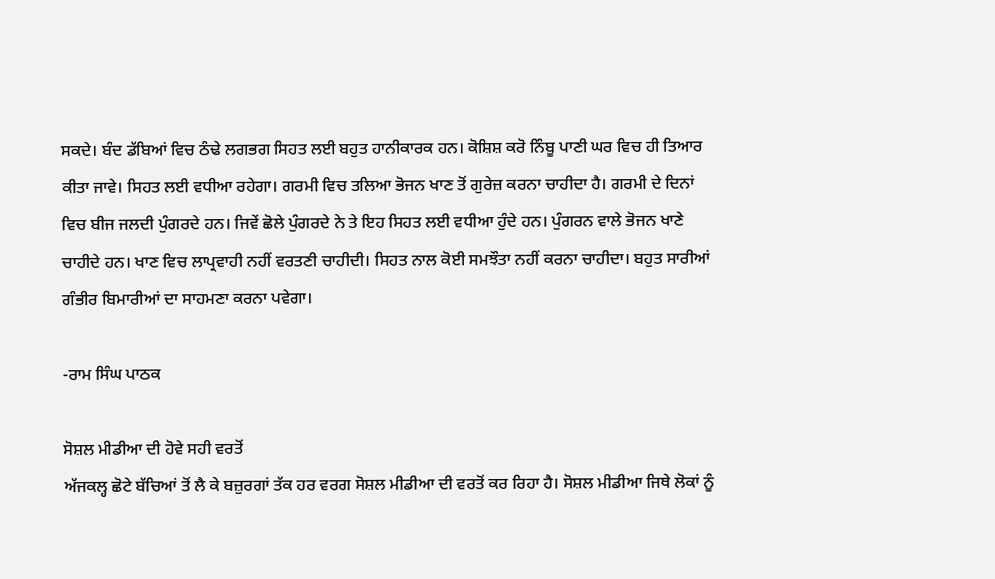ਸਕਦੇ। ਬੰਦ ਡੱਬਿਆਂ ਵਿਚ ਠੰਢੇ ਲਗਭਗ ਸਿਹਤ ਲਈ ਬਹੁਤ ਹਾਨੀਕਾਰਕ ਹਨ। ਕੋਸ਼ਿਸ਼ ਕਰੋ ਨਿੰਬੂ ਪਾਣੀ ਘਰ ਵਿਚ ਹੀ ਤਿਆਰ ਕੀਤਾ ਜਾਵੇ। ਸਿਹਤ ਲਈ ਵਧੀਆ ਰਹੇਗਾ। ਗਰਮੀ ਵਿਚ ਤਲਿਆ ਭੋਜਨ ਖਾਣ ਤੋਂ ਗੁਰੇਜ਼ ਕਰਨਾ ਚਾਹੀਦਾ ਹੈ। ਗਰਮੀ ਦੇ ਦਿਨਾਂ ਵਿਚ ਬੀਜ ਜਲਦੀ ਪੁੰਗਰਦੇ ਹਨ। ਜਿਵੇਂ ਛੋਲੇ ਪੁੰਗਰਦੇ ਨੇ ਤੇ ਇਹ ਸਿਹਤ ਲਈ ਵਧੀਆ ਹੁੰਦੇ ਹਨ। ਪੁੰਗਰਨ ਵਾਲੇ ਭੋਜਨ ਖਾਣੇ ਚਾਹੀਦੇ ਹਨ। ਖਾਣ ਵਿਚ ਲਾਪ੍ਰਵਾਹੀ ਨਹੀਂ ਵਰਤਣੀ ਚਾਹੀਦੀ। ਸਿਹਤ ਨਾਲ ਕੋਈ ਸਮਝੌਤਾ ਨਹੀਂ ਕਰਨਾ ਚਾਹੀਦਾ। ਬਹੁਤ ਸਾਰੀਆਂ ਗੰਭੀਰ ਬਿਮਾਰੀਆਂ ਦਾ ਸਾਹਮਣਾ ਕਰਨਾ ਪਵੇਗਾ।

-ਰਾਮ ਸਿੰਘ ਪਾਠਕ

ਸੋਸ਼ਲ ਮੀਡੀਆ ਦੀ ਹੋਵੇ ਸਹੀ ਵਰਤੋਂ
ਅੱਜਕਲ੍ਹ ਛੋਟੇ ਬੱਚਿਆਂ ਤੋਂ ਲੈ ਕੇ ਬਜ਼ੁਰਗਾਂ ਤੱਕ ਹਰ ਵਰਗ ਸੋਸ਼ਲ ਮੀਡੀਆ ਦੀ ਵਰਤੋਂ ਕਰ ਰਿਹਾ ਹੈ। ਸੋਸ਼ਲ ਮੀਡੀਆ ਜਿਥੇ ਲੋਕਾਂ ਨੂੰ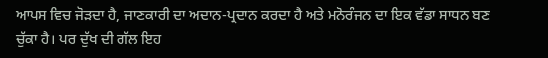ਆਪਸ ਵਿਚ ਜੋੜਦਾ ਹੈ, ਜਾਣਕਾਰੀ ਦਾ ਅਦਾਨ-ਪ੍ਰਦਾਨ ਕਰਦਾ ਹੈ ਅਤੇ ਮਨੋਰੰਜਨ ਦਾ ਇਕ ਵੱਡਾ ਸਾਧਨ ਬਣ ਚੁੱਕਾ ਹੈ। ਪਰ ਦੁੱਖ ਦੀ ਗੱਲ ਇਹ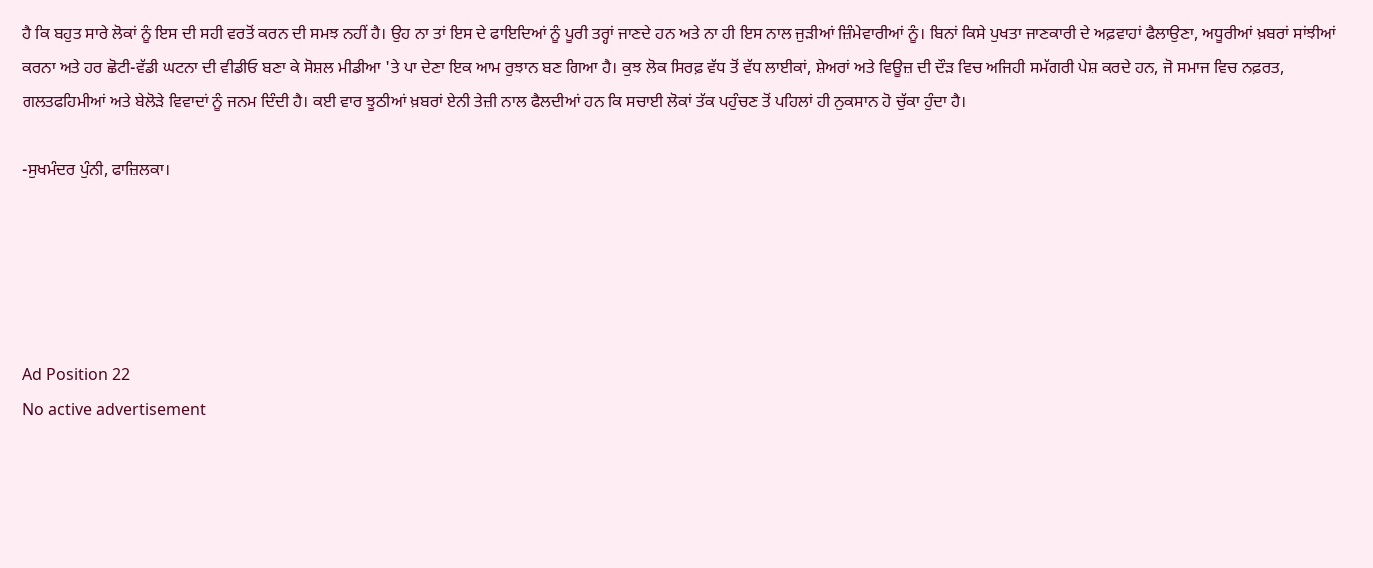ਹੈ ਕਿ ਬਹੁਤ ਸਾਰੇ ਲੋਕਾਂ ਨੂੰ ਇਸ ਦੀ ਸਹੀ ਵਰਤੋਂ ਕਰਨ ਦੀ ਸਮਝ ਨਹੀਂ ਹੈ। ਉਹ ਨਾ ਤਾਂ ਇਸ ਦੇ ਫਾਇਦਿਆਂ ਨੂੰ ਪੂਰੀ ਤਰ੍ਹਾਂ ਜਾਣਦੇ ਹਨ ਅਤੇ ਨਾ ਹੀ ਇਸ ਨਾਲ ਜੁੜੀਆਂ ਜ਼ਿੰਮੇਵਾਰੀਆਂ ਨੂੰ। ਬਿਨਾਂ ਕਿਸੇ ਪੁਖਤਾ ਜਾਣਕਾਰੀ ਦੇ ਅਫ਼ਵਾਹਾਂ ਫੈਲਾਉਣਾ, ਅਧੂਰੀਆਂ ਖ਼ਬਰਾਂ ਸਾਂਝੀਆਂ ਕਰਨਾ ਅਤੇ ਹਰ ਛੋਟੀ-ਵੱਡੀ ਘਟਨਾ ਦੀ ਵੀਡੀਓ ਬਣਾ ਕੇ ਸੋਸ਼ਲ ਮੀਡੀਆ 'ਤੇ ਪਾ ਦੇਣਾ ਇਕ ਆਮ ਰੁਝਾਨ ਬਣ ਗਿਆ ਹੈ। ਕੁਝ ਲੋਕ ਸਿਰਫ਼ ਵੱਧ ਤੋਂ ਵੱਧ ਲਾਈਕਾਂ, ਸ਼ੇਅਰਾਂ ਅਤੇ ਵਿਊਜ਼ ਦੀ ਦੌੜ ਵਿਚ ਅਜਿਹੀ ਸਮੱਗਰੀ ਪੇਸ਼ ਕਰਦੇ ਹਨ, ਜੋ ਸਮਾਜ ਵਿਚ ਨਫ਼ਰਤ, ਗਲਤਫਹਿਮੀਆਂ ਅਤੇ ਬੇਲੋੜੇ ਵਿਵਾਦਾਂ ਨੂੰ ਜਨਮ ਦਿੰਦੀ ਹੈ। ਕਈ ਵਾਰ ਝੂਠੀਆਂ ਖ਼ਬਰਾਂ ਏਨੀ ਤੇਜ਼ੀ ਨਾਲ ਫੈਲਦੀਆਂ ਹਨ ਕਿ ਸਚਾਈ ਲੋਕਾਂ ਤੱਕ ਪਹੁੰਚਣ ਤੋਂ ਪਹਿਲਾਂ ਹੀ ਨੁਕਸਾਨ ਹੋ ਚੁੱਕਾ ਹੁੰਦਾ ਹੈ।

-ਸੁਖਮੰਦਰ ਪੁੰਨੀ, ਫਾਜ਼ਿਲਕਾ।





Ad Position 22
No active advertisement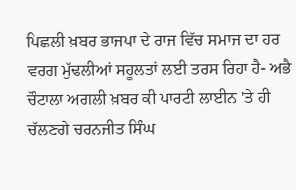ਪਿਛਲੀ ਖ਼ਬਰ ਭਾਜਪਾ ਦੇ ਰਾਜ ਵਿੱਚ ਸਮਾਜ ਦਾ ਹਰ ਵਰਗ ਮੁੱਢਲੀਆਂ ਸਹੂਲਤਾਂ ਲਈ ਤਰਸ ਰਿਹਾ ਹੈ- ਅਭੈ ਚੌਟਾਲਾ ਅਗਲੀ ਖ਼ਬਰ ਕੀ ਪਾਰਟੀ ਲਾਈਨ 'ਤੇ ਹੀ ਚੱਲਣਗੇ ਚਰਨਜੀਤ ਸਿੰਘ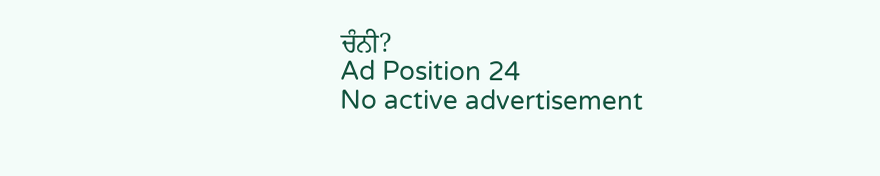ਚੰਨੀ?
Ad Position 24
No active advertisement